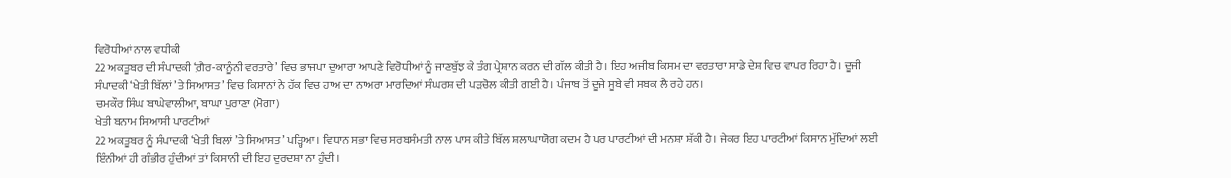ਵਿਰੋਧੀਆਂ ਨਾਲ ਵਧੀਕੀ
22 ਅਕਤੂਬਰ ਦੀ ਸੰਪਾਦਕੀ ‘ਗ਼ੈਰ-ਕਾਨੂੰਨੀ ਵਰਤਾਰੇ’ ਵਿਚ ਭਾਜਪਾ ਦੁਆਰਾ ਆਪਣੇ ਵਿਰੋਧੀਆਂ ਨੂੰ ਜਾਣਬੁੱਝ ਕੇ ਤੰਗ ਪ੍ਰੇਸ਼ਾਨ ਕਰਨ ਦੀ ਗੱਲ ਕੀਤੀ ਹੈ। ਇਹ ਅਜੀਬ ਕਿਸਮ ਦਾ ਵਰਤਾਰਾ ਸਾਡੇ ਦੇਸ਼ ਵਿਚ ਵਾਪਰ ਰਿਹਾ ਹੈ। ਦੂਜੀ ਸੰਪਾਦਕੀ ‘ਖੇਤੀ ਬਿੱਲਾਂ ’ਤੇ ਸਿਆਸਤ’ ਵਿਚ ਕਿਸਾਨਾਂ ਨੇ ਹੱਕ ਵਿਚ ਹਾਅ ਦਾ ਨਾਅਰਾ ਮਾਰਦਿਆਂ ਸੰਘਰਸ਼ ਦੀ ਪੜਚੋਲ ਕੀਤੀ ਗਈ ਹੈ। ਪੰਜਾਬ ਤੋਂ ਦੂਜੇ ਸੂਬੇ ਵੀ ਸਬਕ ਲੈ ਰਹੇ ਹਨ।
ਚਮਕੌਰ ਸਿੰਘ ਬਾਘੇਵਾਲੀਆ, ਬਾਘਾ ਪੁਰਾਣਾ (ਮੋਗਾ)
ਖੇਤੀ ਬਨਾਮ ਸਿਆਸੀ ਪਾਰਟੀਆਂ
22 ਅਕਤੂਬਰ ਨੂੰ ਸੰਪਾਦਕੀ ‘ਖੇਤੀ ਬਿਲਾਂ ’ਤੇ ਸਿਆਸਤ’ ਪੜ੍ਹਿਆ। ਵਿਧਾਨ ਸਭਾ ਵਿਚ ਸਰਬਸੰਮਤੀ ਨਾਲ ਪਾਸ ਕੀਤੇ ਬਿੱਲ ਸ਼ਲਾਘਾਯੋਗ ਕਦਮ ਹੈ ਪਰ ਪਾਰਟੀਆਂ ਦੀ ਮਨਸ਼ਾ ਸ਼ੱਕੀ ਹੈ। ਜੇਕਰ ਇਹ ਪਾਰਟੀਆਂ ਕਿਸਾਨ ਮੁੱਦਿਆਂ ਲਈ ਇੰਨੀਆਂ ਹੀ ਗੰਭੀਰ ਹੁੰਦੀਆਂ ਤਾਂ ਕਿਸਾਨੀ ਦੀ ਇਹ ਦੁਰਦਸ਼ਾ ਨਾ ਹੁੰਦੀ।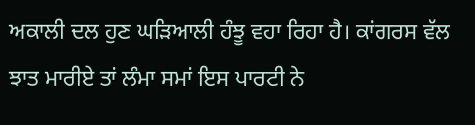ਅਕਾਲੀ ਦਲ ਹੁਣ ਘੜਿਆਲੀ ਹੰਝੂ ਵਹਾ ਰਿਹਾ ਹੈ। ਕਾਂਗਰਸ ਵੱਲ ਝਾਤ ਮਾਰੀਏ ਤਾਂ ਲੰਮਾ ਸਮਾਂ ਇਸ ਪਾਰਟੀ ਨੇ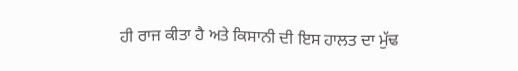ਹੀ ਰਾਜ ਕੀਤਾ ਹੈ ਅਤੇ ਕਿਸਾਨੀ ਦੀ ਇਸ ਹਾਲਤ ਦਾ ਮੁੱਢ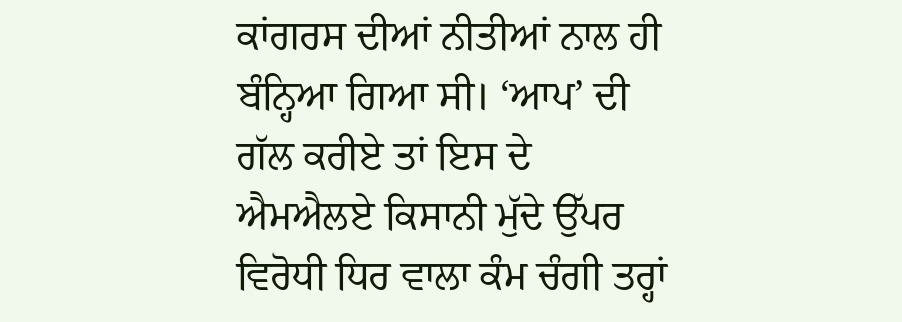ਕਾਂਗਰਸ ਦੀਆਂ ਨੀਤੀਆਂ ਨਾਲ ਹੀ ਬੰਨ੍ਹਿਆ ਗਿਆ ਸੀ। ‘ਆਪ’ ਦੀ ਗੱਲ ਕਰੀਏ ਤਾਂ ਇਸ ਦੇ ਐਮਐਲਏ ਕਿਸਾਨੀ ਮੁੱਦੇ ਉੱਪਰ ਵਿਰੋਧੀ ਧਿਰ ਵਾਲਾ ਕੰਮ ਚੰਗੀ ਤਰ੍ਹਾਂ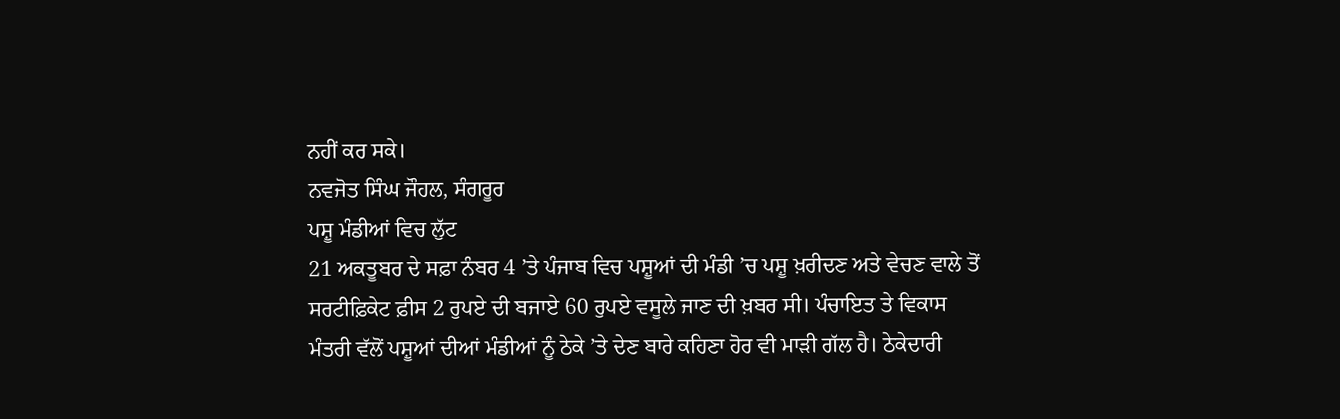ਨਹੀਂ ਕਰ ਸਕੇ।
ਨਵਜੋਤ ਸਿੰਘ ਜੌਹਲ, ਸੰਗਰੂਰ
ਪਸ਼ੂ ਮੰਡੀਆਂ ਵਿਚ ਲੁੱਟ
21 ਅਕਤੂਬਰ ਦੇ ਸਫ਼ਾ ਨੰਬਰ 4 ’ਤੇ ਪੰਜਾਬ ਵਿਚ ਪਸ਼ੂਆਂ ਦੀ ਮੰਡੀ ’ਚ ਪਸ਼ੂ ਖ਼ਰੀਦਣ ਅਤੇ ਵੇਚਣ ਵਾਲੇ ਤੋਂ ਸਰਟੀਫ਼ਿਕੇਟ ਫ਼ੀਸ 2 ਰੁਪਏ ਦੀ ਬਜਾਏ 60 ਰੁਪਏ ਵਸੂਲੇ ਜਾਣ ਦੀ ਖ਼ਬਰ ਸੀ। ਪੰਚਾਇਤ ਤੇ ਵਿਕਾਸ ਮੰਤਰੀ ਵੱਲੋਂ ਪਸ਼ੂਆਂ ਦੀਆਂ ਮੰਡੀਆਂ ਨੂੰ ਠੇਕੇ ’ਤੇ ਦੇਣ ਬਾਰੇ ਕਹਿਣਾ ਹੋਰ ਵੀ ਮਾੜੀ ਗੱਲ ਹੈ। ਠੇਕੇਦਾਰੀ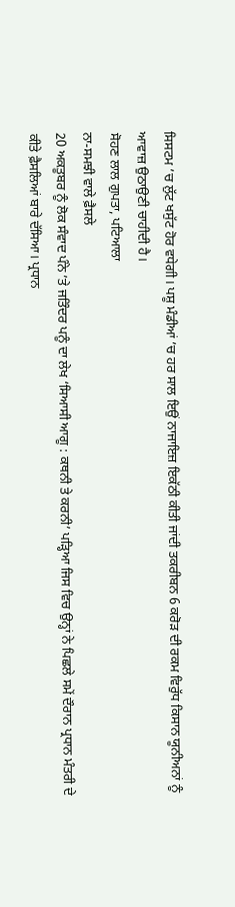ਸਿਸਟਮ ’ਚ ਲੁੱਟ ਖਸੁੱਟ ਹੋਰ ਵਧੇਗੀ। ਪਸ਼ੂ ਮੰਡੀਆਂ ’ਚ ਹਰ ਸਾਲ ਇਉਂ ਨਾਜਾਇਜ਼ ਇਕੱਠੀ ਕੀਤੀ ਜਾਂਦੀ ਤਕਰੀਬਨ 6 ਕਰੋੜ ਦੀ ਰਕਮ ਵਿਰੁੱਧ ਕਿਸਾਨ ਯੂਨੀਅਨਾਂ ਨੂੰ ਆਵਾਜ਼ ਉਠਾਉਣੀ ਚਾਹੀਦੀ ਹੈ।
ਸੋਹਣ ਲਾਲ ਗੁਪਤਾ, ਪਟਿਆਲਾ
ਨਾ-ਸਮਝੀ ਵਾਲੇ ਫ਼ੈਸਲੇ
20 ਅਕਤੂਬਰ ਨੂੰ ਲੋਕ ਸੰਵਾਦ ਪੰਨੇ ’ਤੇ ਜਤਿੰਦਰ ਪਨੂੰ ਦਾ ਲੇਖ ‘ਸਿਆਸੀ ਆਗੂ : ਕਥਨੀ ਤੇ ਕਰਨੀ’ ਪੜ੍ਹਿਆ ਜਿਸ ਵਿਚ ਉਨ੍ਹਾਂ ਨੇ ਪਿਛਲੇ ਸਮੇਂ ਦੌਰਾਨ ਪ੍ਰਧਾਨ ਮੰਤਰੀ ਦੇ ਕੀਤੇ ਫ਼ੈਸਲਿਆਂ ਬਾਰੇ ਦੱਸਿਆ। ਪ੍ਰਧਾਨ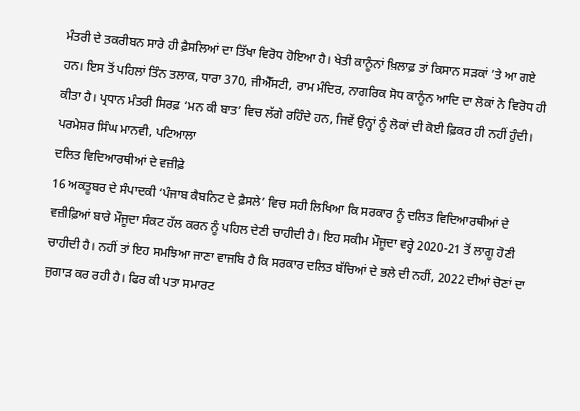ਮੰਤਰੀ ਦੇ ਤਕਰੀਬਨ ਸਾਰੇ ਹੀ ਫ਼ੈਸਲਿਆਂ ਦਾ ਤਿੱਖਾ ਵਿਰੋਧ ਹੋਇਆ ਹੈ। ਖੇਤੀ ਕਾਨੂੰਨਾਂ ਖ਼ਿਲਾਫ਼ ਤਾਂ ਕਿਸਾਨ ਸੜਕਾਂ ’ਤੇ ਆ ਗਏ ਹਨ। ਇਸ ਤੋਂ ਪਹਿਲਾਂ ਤਿੰਨ ਤਲਾਕ, ਧਾਰਾ 370, ਜੀਐੱਸਟੀ, ਰਾਮ ਮੰਦਿਰ, ਨਾਗਰਿਕ ਸੋਧ ਕਾਨੂੰਨ ਆਦਿ ਦਾ ਲੋਕਾਂ ਨੇ ਵਿਰੋਧ ਹੀ ਕੀਤਾ ਹੈ। ਪ੍ਰਧਾਨ ਮੰਤਰੀ ਸਿਰਫ਼ ‘ਮਨ ਕੀ ਬਾਤ’ ਵਿਚ ਲੱਗੇ ਰਹਿੰਦੇ ਹਨ, ਜਿਵੇਂ ਉਨ੍ਹਾਂ ਨੂੰ ਲੋਕਾਂ ਦੀ ਕੋਈ ਫ਼ਿਕਰ ਹੀ ਨਹੀਂ ਹੁੰਦੀ।
ਪਰਮੇਸ਼ਰ ਸਿੰਘ ਮਾਨਵੀ, ਪਟਿਆਲਾ
ਦਲਿਤ ਵਿਦਿਆਰਥੀਆਂ ਦੇ ਵਜ਼ੀਫ਼ੇ
16 ਅਕਤੂਬਰ ਦੇ ਸੰਪਾਦਕੀ ‘ਪੰਜਾਬ ਕੈਬਨਿਟ ਦੇ ਫ਼ੈਸਲੇ’ ਵਿਚ ਸਹੀ ਲਿਖਿਆ ਕਿ ਸਰਕਾਰ ਨੂੰ ਦਲਿਤ ਵਿਦਿਆਰਥੀਆਂ ਦੇ ਵਜ਼ੀਫ਼ਿਆਂ ਬਾਰੇ ਮੌਜੂਦਾ ਸੰਕਟ ਹੱਲ ਕਰਨ ਨੂੰ ਪਹਿਲ ਦੇਣੀ ਚਾਹੀਦੀ ਹੈ। ਇਹ ਸਕੀਮ ਮੌਜੂਦਾ ਵਰ੍ਹੇ 2020-21 ਤੋਂ ਲਾਗੂ ਹੋਣੀ ਚਾਹੀਦੀ ਹੈ। ਨਹੀਂ ਤਾਂ ਇਹ ਸਮਝਿਆ ਜਾਣਾ ਵਾਜਬਿ ਹੈ ਕਿ ਸਰਕਾਰ ਦਲਿਤ ਬੱਚਿਆਂ ਦੇ ਭਲੇ ਦੀ ਨਹੀਂ, 2022 ਦੀਆਂ ਚੋਣਾਂ ਦਾ ਜੁਗਾੜ ਕਰ ਰਹੀ ਹੈ। ਫਿਰ ਕੀ ਪਤਾ ਸਮਾਰਟ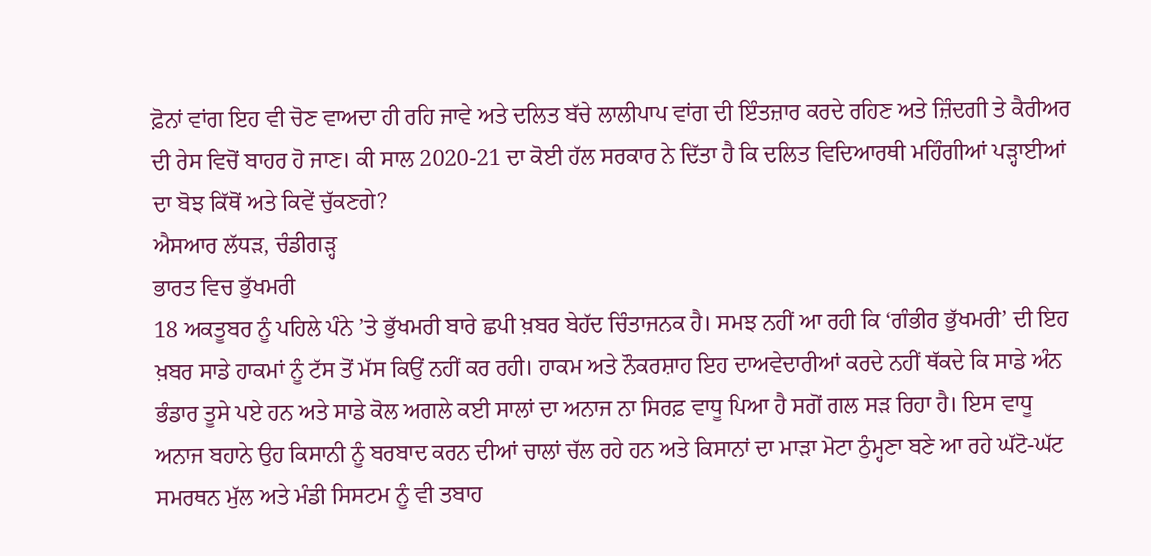ਫ਼ੋਨਾਂ ਵਾਂਗ ਇਹ ਵੀ ਚੋਣ ਵਾਅਦਾ ਹੀ ਰਹਿ ਜਾਵੇ ਅਤੇ ਦਲਿਤ ਬੱਚੇ ਲਾਲੀਪਾਪ ਵਾਂਗ ਦੀ ਇੰਤਜ਼ਾਰ ਕਰਦੇ ਰਹਿਣ ਅਤੇ ਜ਼ਿੰਦਗੀ ਤੇ ਕੈਰੀਅਰ ਦੀ ਰੇਸ ਵਿਚੋਂ ਬਾਹਰ ਹੋ ਜਾਣ। ਕੀ ਸਾਲ 2020-21 ਦਾ ਕੋਈ ਹੱਲ ਸਰਕਾਰ ਨੇ ਦਿੱਤਾ ਹੈ ਕਿ ਦਲਿਤ ਵਿਦਿਆਰਥੀ ਮਹਿੰਗੀਆਂ ਪੜ੍ਹਾਈਆਂ ਦਾ ਬੋਝ ਕਿੱਥੋਂ ਅਤੇ ਕਿਵੇਂ ਚੁੱਕਣਗੇ?
ਐਸਆਰ ਲੱਧੜ, ਚੰਡੀਗੜ੍ਹ
ਭਾਰਤ ਵਿਚ ਭੁੱਖਮਰੀ
18 ਅਕਤੂਬਰ ਨੂੰ ਪਹਿਲੇ ਪੰਨੇ ’ਤੇ ਭੁੱਖਮਰੀ ਬਾਰੇ ਛਪੀ ਖ਼ਬਰ ਬੇਹੱਦ ਚਿੰਤਾਜਨਕ ਹੈ। ਸਮਝ ਨਹੀਂ ਆ ਰਹੀ ਕਿ ‘ਗੰਭੀਰ ਭੁੱਖਮਰੀ’ ਦੀ ਇਹ ਖ਼ਬਰ ਸਾਡੇ ਹਾਕਮਾਂ ਨੂੰ ਟੱਸ ਤੋਂ ਮੱਸ ਕਿਉਂ ਨਹੀਂ ਕਰ ਰਹੀ। ਹਾਕਮ ਅਤੇ ਨੌਕਰਸ਼ਾਹ ਇਹ ਦਾਅਵੇਦਾਰੀਆਂ ਕਰਦੇ ਨਹੀਂ ਥੱਕਦੇ ਕਿ ਸਾਡੇ ਅੰਨ ਭੰਡਾਰ ਤੂਸੇ ਪਏ ਹਨ ਅਤੇ ਸਾਡੇ ਕੋਲ ਅਗਲੇ ਕਈ ਸਾਲਾਂ ਦਾ ਅਨਾਜ ਨਾ ਸਿਰਫ਼ ਵਾਧੂ ਪਿਆ ਹੈ ਸਗੋਂ ਗਲ ਸੜ ਰਿਹਾ ਹੈ। ਇਸ ਵਾਧੂ ਅਨਾਜ ਬਹਾਨੇ ਉਹ ਕਿਸਾਨੀ ਨੂੰ ਬਰਬਾਦ ਕਰਨ ਦੀਆਂ ਚਾਲਾਂ ਚੱਲ ਰਹੇ ਹਨ ਅਤੇ ਕਿਸਾਨਾਂ ਦਾ ਮਾੜਾ ਮੋਟਾ ਠੁੰਮ੍ਹਣਾ ਬਣੇ ਆ ਰਹੇ ਘੱਟੋ-ਘੱਟ ਸਮਰਥਨ ਮੁੱਲ ਅਤੇ ਮੰਡੀ ਸਿਸਟਮ ਨੂੰ ਵੀ ਤਬਾਹ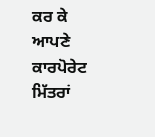ਕਰ ਕੇ ਆਪਣੇ ਕਾਰਪੋਰੇਟ ਮਿੱਤਰਾਂ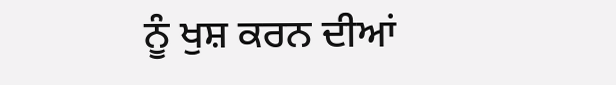ਨੂੰ ਖੁਸ਼ ਕਰਨ ਦੀਆਂ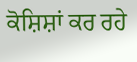ਕੋਸ਼ਿਸ਼ਾਂ ਕਰ ਰਹੇ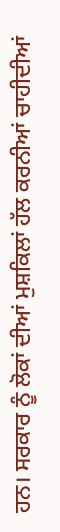ਹਨ। ਸਰਕਾਰ ਨੂੰ ਲੋਕਾਂ ਦੀਆਂ ਮੁਸ਼ਕਿਲਾਂ ਹੱਲ ਕਰਨੀਆਂ ਚਾਹੀਦੀਆਂ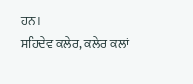ਹਨ।
ਸਹਿਦੇਵ ਕਲੇਰ, ਕਲੇਰ ਕਲਾਂ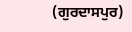(ਗੁਰਦਾਸਪੁਰ)